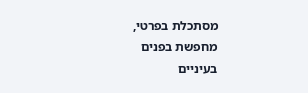מסתכלת בפרטי,
מחפשת בפנים
בעיניים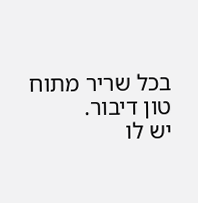בכל שריר מתוח
טון דיבור.
יש לו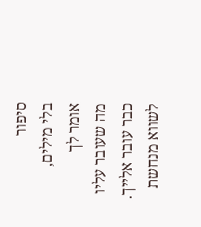סיפור
בלי מילים,
אומר לך
מה שעובר עליו
כבר עובר אלייך.
לשווא מנחשת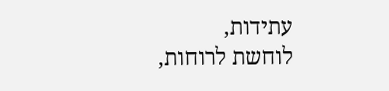עתידות,
לוחשת לרוחות,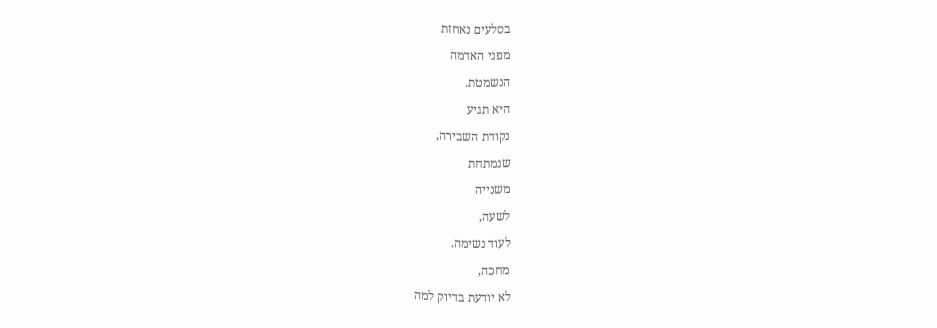בסלעים נאחזת
מפני האדמה
הנשמטת.
היא תגיע
נקודת השבירה,
שנמתחת
משנייה
לשעה,
לעוד נשימה.
מחכה,
לא יודעת בדיוק למה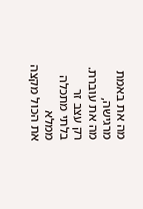מה את באמת
מרגישה,
מה את עוברת.
רק עצב זר
בלתי מתכלה
ממלא
את הכול מקצה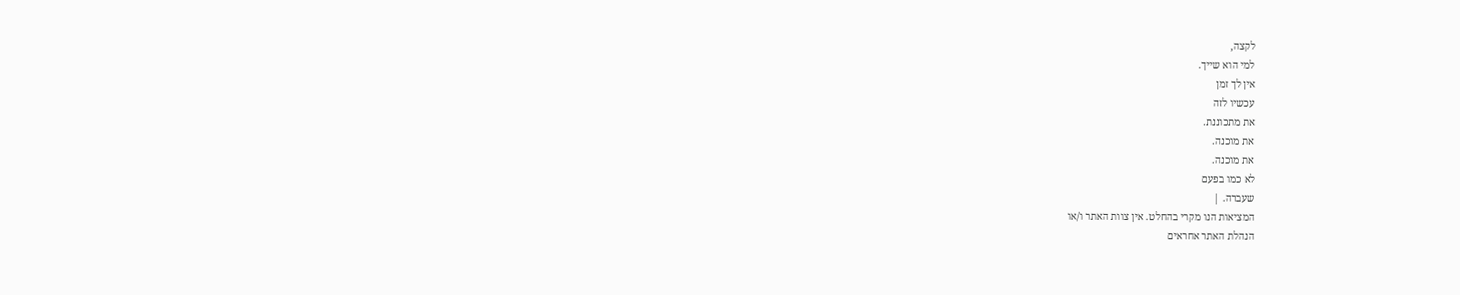לקצה,
למי הוא שייך.
אין לך זמן
עכשיו לזה
את מתכוננת.
את מוכנה.
את מוכנה.
לא כמו בפעם
שעברה. |
המציאות הנו מקרי בהחלט. אין צוות האתר ו/או
הנהלת האתר אחראים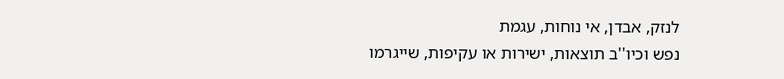לנזק, אבדן, אי נוחות, עגמת
נפש וכיו''ב תוצאות, ישירות או עקיפות, שייגרמו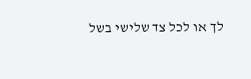לך או לכל צד שלישי בשל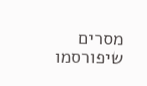מסרים שיפורסמו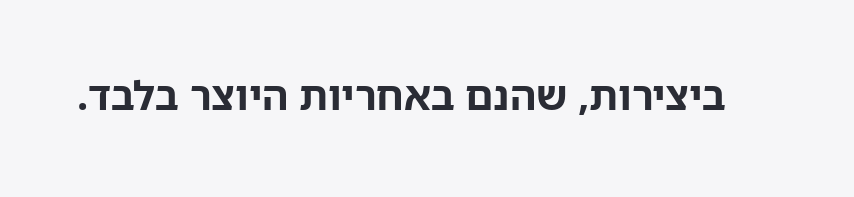ביצירות, שהנם באחריות היוצר בלבד.